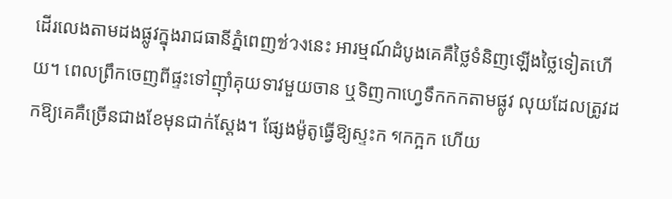ដើរលេងតាមដងផ្លូវក្នុងរាជធានីភ្នំពេញช่วงនេះ អារម្មណ៍ដំបូងគេគឺថ្លៃទំនិញឡើងថ្លៃទៀតហើយ។ ពេលព្រឹកចេញពីផ្ទះទៅញ៉ាំគុយទាវមួយចាន ឬទិញកាហ្វេទឹកកកតាមផ្លូវ លុយដែលត្រូវដកឱ្យគេគឺច្រើនជាងខែមុនជាក់ស្តែង។ ផ្សែងម៉ូតូធ្វើឱ្យស្ទះក গកក្អក ហើយ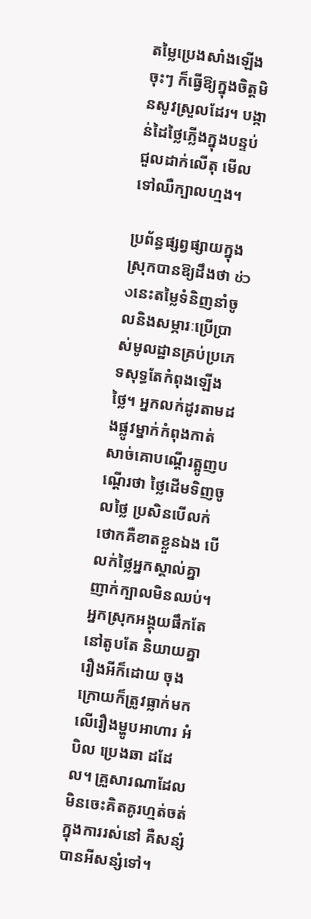តម្លៃប្រេងសាំងឡើងចុះៗ ក៏ធ្វើឱ្យក្នុងចិត្តមិនសូវស្រួលដែរ។ បង្កាន់ដៃថ្លៃភ្លើងក្នុងបន្ទប់ជួលដាក់លើតុ មើលទៅឈឺក្បាលហ្មង។

ប្រព័ន្ធផ្សព្វផ្សាយក្នុងស្រុកបានឱ្យដឹងថា ช่วงនេះតម្លៃទំនិញនាំចូលនិងសម្ភារៈប្រើប្រាស់មូលដ្ឋានគ្រប់ប្រភេទសុទ្ធតែកំពុងឡើងថ្លៃ។ អ្នកលក់ដូរតាមដងផ្លូវម្នាក់កំពុងកាត់សាច់គោបណ្តើរត្អូញបណ្តើរថា ថ្លៃដើមទិញចូលថ្លៃ ប្រសិនបើលក់ថោកគឺខាតខ្លួនឯង បើលក់ថ្លៃអ្នកស្គាល់គ្នាញាក់ក្បាលមិនឈប់។ អ្នកស្រុកអង្គុយផឹកតែនៅតូបតែ និយាយគ្នារឿងអីក៏ដោយ ចុងក្រោយក៏ត្រូវធ្លាក់មកលើរឿងម្ហូបអាហារ អំបិល ប្រេងឆា ដដែល។ គ្រួសារណាដែលមិនចេះគិតគូរហ្មត់ចត់ក្នុងការរស់នៅ គឺសន្សំបានអីសន្សំទៅ។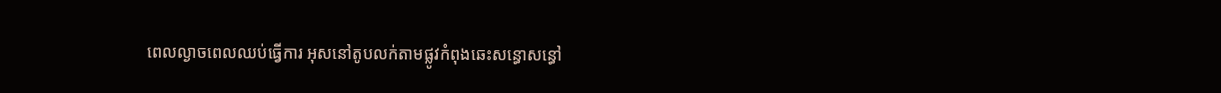ពេលល្ងាចពេលឈប់ធ្វើការ អុសនៅតូបលក់តាមផ្លូវកំពុងឆេះសន្ធោសន្ធៅ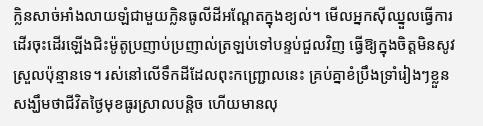ក្លិនសាច់អាំងលាយឡំជាមួយក្លិនធូលីដីអណ្តែតក្នុងខ្យល់។ មើលអ្នកស៊ីឈ្នួលធ្វើការដើរចុះដើរឡើងជិះម៉ូតូប្រញាប់ប្រញាល់ត្រឡប់ទៅបន្ទប់ជួលវិញ ធ្វើឱ្យក្នុងចិត្តមិនសូវស្រួលប៉ុន្មានទេ។ រស់នៅលើទឹកដីដែលពុះកញ្ជ្រោលនេះ គ្រប់គ្នាខំប្រឹងទ្រាំរៀងៗខ្លួន សង្ឃឹមថាជីវិតថ្ងៃមុខធូរស្រាលបន្តិច ហើយមានលុ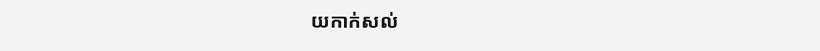យកាក់សល់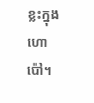ខ្លះក្នុងហោប៉ៅ។